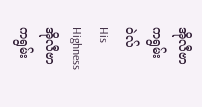အိုလီဗာ ကရွမ်းဝဲလ်
His Highness အိုလီဗာ ကရွမ်း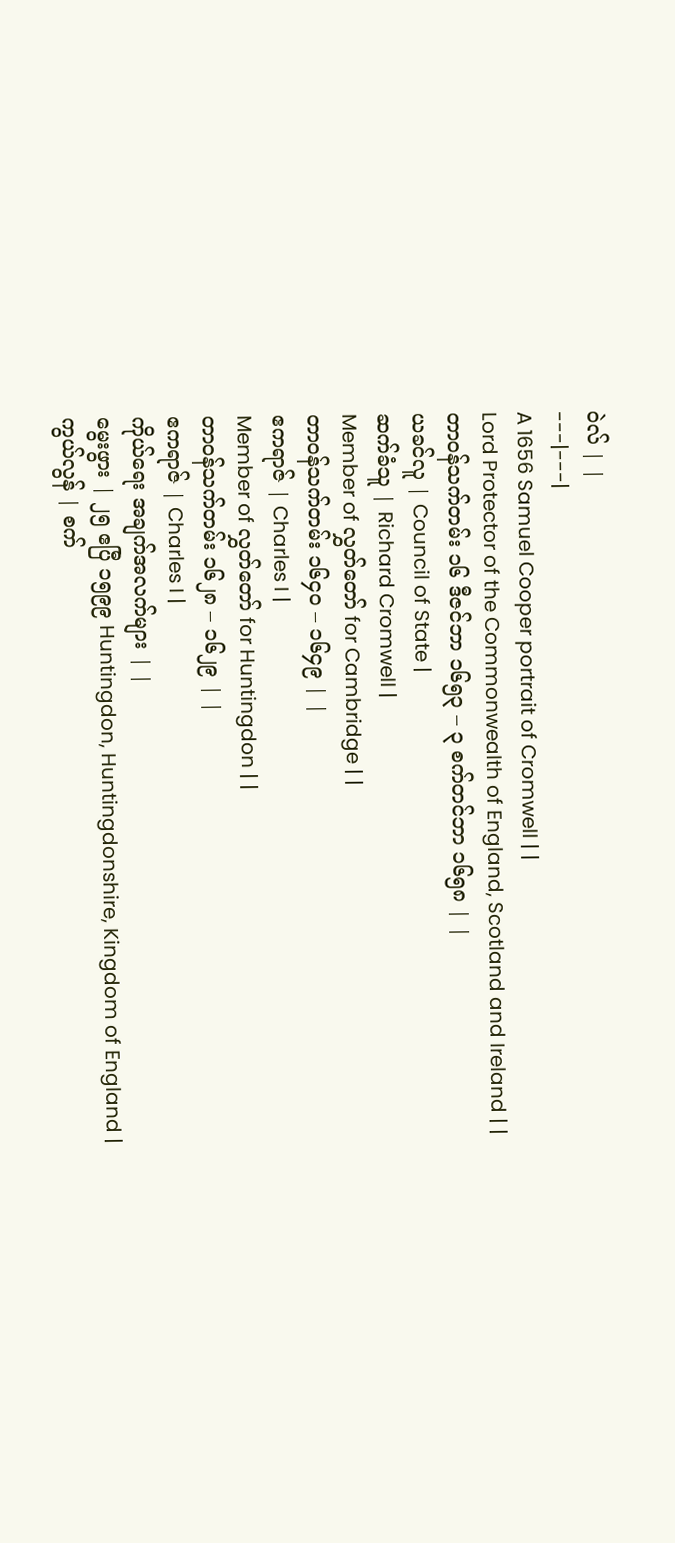ဝဲလ် | |
---|---|
A 1656 Samuel Cooper portrait of Cromwell | |
Lord Protector of the Commonwealth of England, Scotland and Ireland | |
တာဝန်သက်တမ်း ၁၆ ဒီဇင်ဘာ ၁၆၅၃ – ၃ စက်တင်ဘာ ၁၆၅၈ | |
ယခင်လူ | Council of State |
ဆက်ခံသူ | Richard Cromwell |
Member of လွှတ်တော် for Cambridge | |
တာဝန်သက်တမ်း ၁၆၄၀ – ၁၆၄၉ | |
ဧကရာဇ် | Charles I |
Member of လွှတ်တော် for Huntingdon | |
တာဝန်သက်တမ်း ၁၆၂၈ – ၁၆၂၉ | |
ဧကရာဇ် | Charles I |
ကိုယ်ရေး အချက်အလက်များ | |
မွေးဖွား | ၂၅ ဧပြီ ၁၅၉၉ Huntingdon, Huntingdonshire, Kingdom of England |
ကွယ်လွန် | စက်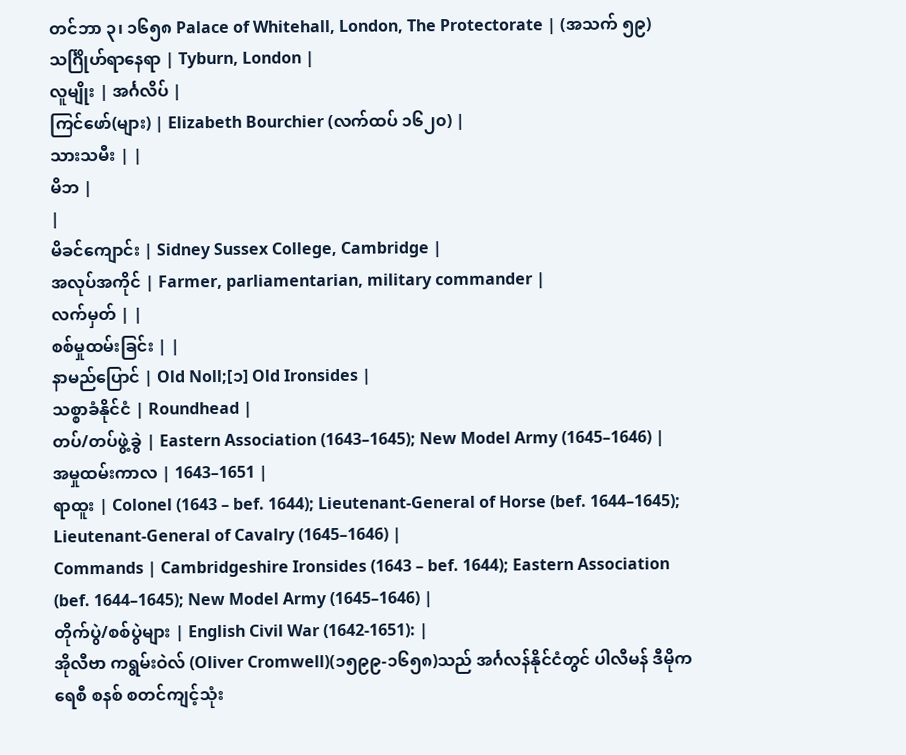တင်ဘာ ၃၊ ၁၆၅၈ Palace of Whitehall, London, The Protectorate | (အသက် ၅၉)
သင်္ဂြိုဟ်ရာနေရာ | Tyburn, London |
လူမျိုး | အင်္ဂလိပ် |
ကြင်ဖော်(များ) | Elizabeth Bourchier (လက်ထပ် ၁၆၂၀) |
သားသမီး | |
မိဘ |
|
မိခင်ကျောင်း | Sidney Sussex College, Cambridge |
အလုပ်အကိုင် | Farmer, parliamentarian, military commander |
လက်မှတ် | |
စစ်မှုထမ်းခြင်း | |
နာမည်ပြောင် | Old Noll;[၁] Old Ironsides |
သစ္စာခံနိုင်ငံ | Roundhead |
တပ်/တပ်ဖွဲ့ခွဲ | Eastern Association (1643–1645); New Model Army (1645–1646) |
အမှုထမ်းကာလ | 1643–1651 |
ရာထူး | Colonel (1643 – bef. 1644); Lieutenant-General of Horse (bef. 1644–1645); Lieutenant-General of Cavalry (1645–1646) |
Commands | Cambridgeshire Ironsides (1643 – bef. 1644); Eastern Association (bef. 1644–1645); New Model Army (1645–1646) |
တိုက်ပွဲ/စစ်ပွဲများ | English Civil War (1642-1651): |
အိုလီဗာ ကရွမ်းဝဲလ် (Oliver Cromwell)(၁၅၉၉-၁၆၅၈)သည် အင်္ဂလန်နိုင်ငံတွင် ပါလီမန် ဒီမိုကရေစီ စနစ် စတင်ကျင့်သုံး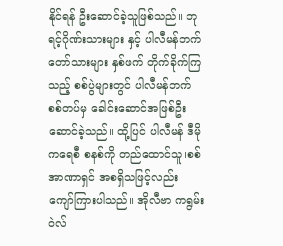နိုင်ရန် ဦးဆောင်ခဲ့သူဖြစ်သည်။ ဘုရင့်ဂိုဏ်းသားများ နှင့် ပါလီမန်ဘက်တော်သားများ နှစ်ဖက် တိုက်ခိုက်ကြသည့် စစ်ပွဲများတွင် ပါလီမန်ဘက် စစ်တပ်မှ ခေါင်းဆောင်အဖြစ်ဦးဆောင်ခဲ့သည်။ ထို့ပြင် ပါလီမန် ဒီမိုကရေစီ စနစ်ကို တည်ထောင်သူ၊စစ်အာဏာရှင် အစရှိသဖြင့်လည်း ကျော်ကြားပါသည်။ အိုလီဗာ ကရွမ်းဝဲလ်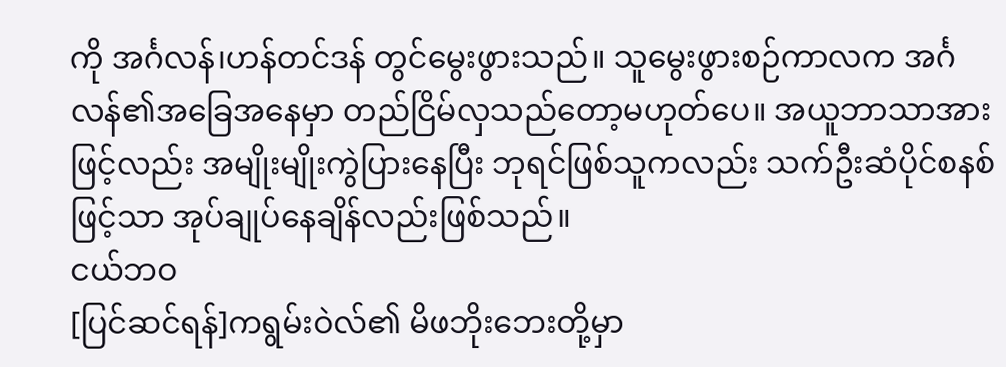ကို အင်္ဂလန်၊ဟန်တင်ဒန် တွင်မွေးဖွားသည်။ သူမွေးဖွားစဉ်ကာလက အင်္ဂလန်၏အခြေအနေမှာ တည်ငြိမ်လှသည်တော့မဟုတ်ပေ။ အယူဘာသာအားဖြင့်လည်း အမျိုးမျိုးကွဲပြားနေပြီး ဘုရင်ဖြစ်သူကလည်း သက်ဦးဆံပိုင်စနစ်ဖြင့်သာ အုပ်ချုပ်နေချိန်လည်းဖြစ်သည်။
ငယ်ဘဝ
[ပြင်ဆင်ရန်]ကရွမ်းဝဲလ်၏ မိဖဘိုးဘေးတို့မှာ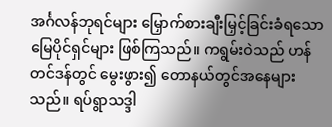အင်္ဂလန်ဘုရင်များ မြှောက်စားချီးမြှင့်ခြင်းခံရသော မြေပိုင်ရှင်များ ဖြစ်ကြသည်။ ကရွမ်းဝဲသည် ဟန်တင်ဒန်တွင် မွေးဖွား၍ တောနယ်တွင်အနေများသည်။ ရပ်ရွာသဒ္ဒါ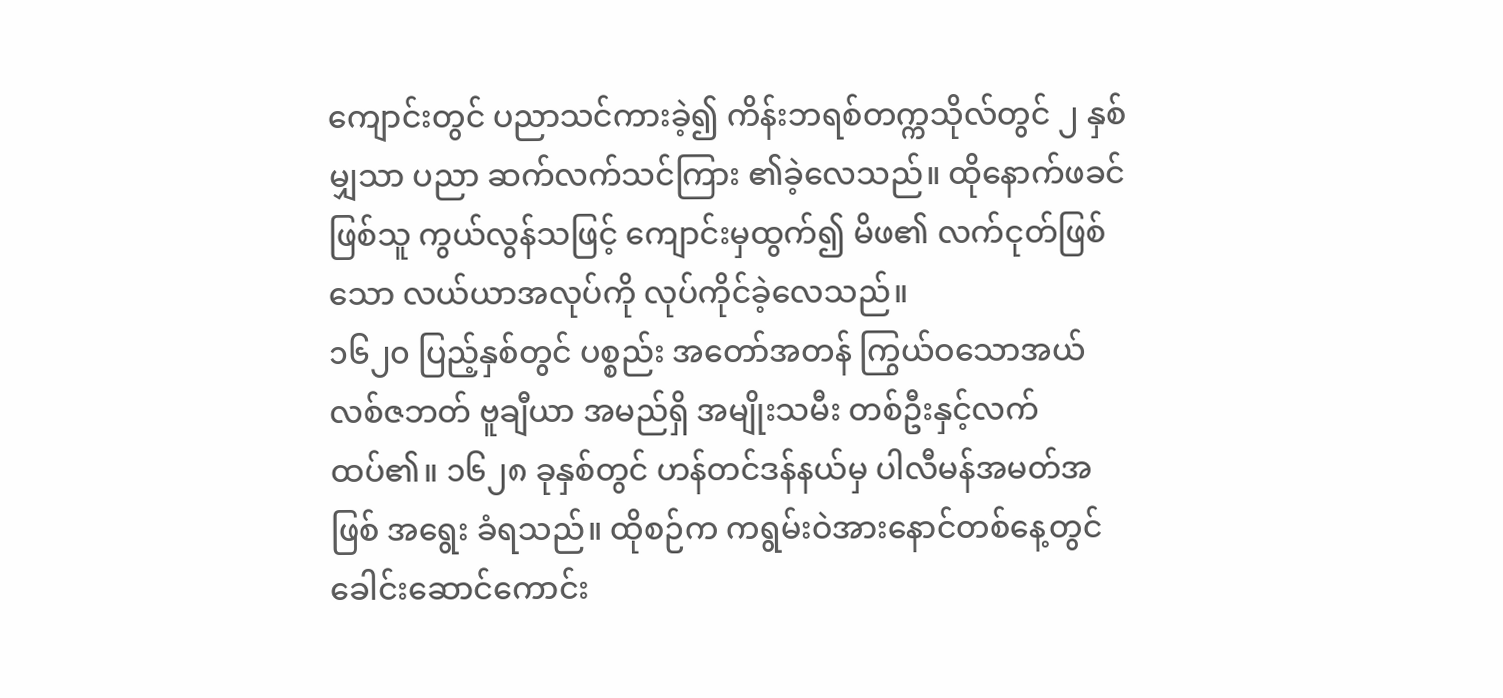ကျောင်းတွင် ပညာသင်ကားခဲ့၍ ကိန်းဘရစ်တက္ကသိုလ်တွင် ၂ နှစ်မျှသာ ပညာ ဆက်လက်သင်ကြား ၏ခဲ့လေသည်။ ထိုနောက်ဖခင်ဖြစ်သူ ကွယ်လွန်သဖြင့် ကျောင်းမှထွက်၍ မိဖ၏ လက်ငုတ်ဖြစ်သော လယ်ယာအလုပ်ကို လုပ်ကိုင်ခဲ့လေသည်။
၁၆၂၀ ပြည့်နှစ်တွင် ပစ္စည်း အတော်အတန် ကြွယ်ဝသောအယ်လစ်ဇဘတ် ဗူချီယာ အမည်ရှိ အမျိုးသမီး တစ်ဦးနှင့်လက်ထပ်၏။ ၁၆၂၈ ခုနှစ်တွင် ဟန်တင်ဒန်နယ်မှ ပါလီမန်အမတ်အဖြစ် အရွေး ခံရသည်။ ထိုစဉ်က ကရွမ်းဝဲအားနောင်တစ်နေ့တွင် ခေါင်းဆောင်ကောင်း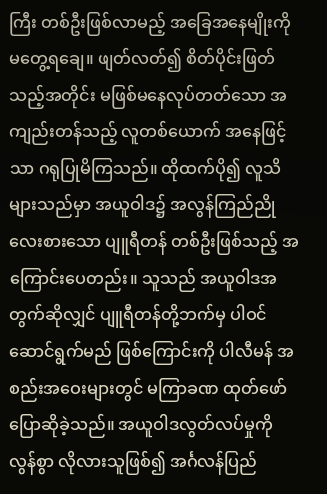ကြီး တစ်ဦးဖြစ်လာမည့် အခြေအနေမျိုးကို မတွေ့ရချေ။ ဖျတ်လတ်၍ စိတ်ပိုင်းဖြတ်သည့်အတိုင်း မဖြစ်မနေလုပ်တတ်သော အကျည်းတန်သည့် လူတစ်ယောက် အနေဖြင့်သာ ဂရုပြုမိကြသည်။ ထိုထက်ပို၍ လူသိများသည်မှာ အယူဝါဒ၌ အလွန်ကြည်ညိုလေးစားသော ပျူရီတန် တစ်ဦးဖြစ်သည့် အကြောင်းပေတည်း။ သူသည် အယူဝါဒအတွက်ဆိုလျှင် ပျူရီတန်တို့ဘက်မှ ပါဝင်ဆောင်ရွက်မည် ဖြစ်ကြောင်းကို ပါလီမန် အစည်းအဝေးများတွင် မကြာခဏ ထုတ်ဖော် ပြောဆိုခဲ့သည်။ အယူဝါဒလွတ်လပ်မှုကို လွန်စွာ လိုလားသူဖြစ်၍ အင်္ဂလန်ပြည်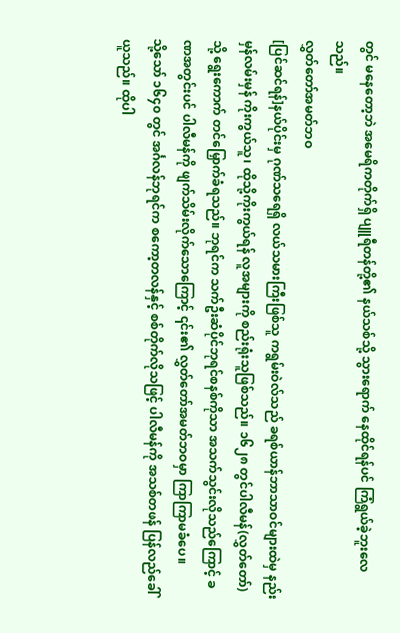တွင် မနေတော့ဘဲ အမေရိကတိုက်ရှိ ပျူရီတန်တို့၏ နယ်သစ်သို့ သွားရောက် နေထိုင်ရန်ပင် ကြံရွယ်ခဲ့ဘူးလေသည်။
လွှတ်တော်အမတ်ဘဝ
[ပြင်ဆင်ရန်]နယ်ပိုင်းမှ ဂုဏ်သရေရှိ လယ်သမားကြီးဖြစ်သူ ကရွမ်းဝဲလ်သည် ခရစ်ယာန်ဘာသာဝင်များထဲမှ နည်းမှန်လမ်းမှန် ကိုးကွယ်သူ၊ ထိုသို့ကိုးကွယ်ရန် လူအများကို စည်းရုံးသူဖြစ်သည်။ ၁၆၂၈ တွင်ပါလီမန်(လွှတ်တော်)သို့ ရွေးကောက် တင်မြှောက်ခံရသည်။ ဘုရင်က သက်ဦးဆံပိုင်ဘုရင်စနစ်ကိုသာ အသက်သွင်းလိုသည်ကြောင့် ခဏအတွင်းပင် ပါလီမန်ကို ဖျက်သိမ်းလိုက်သောကြောင့် ၎င်း၏ လွှတ်တော်အမတ်ဘဝမှာ ကြာကြာမခံပေ။
သို့သော် ၁၆၄၀ တွင် အင်္ဂလန်ဘုရင်က စကော့တလန်နှင့် စစ်တိုက်လိုသဖြင့် ပါလီမန်ကို အသစ်တဖန် ပြန်လည်ခေါ်ယူသည်။ ထိုပါ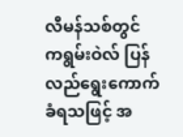လီမန်သစ်တွင် ကရွမ်းဝဲလ် ပြန်လည်ရွေးကောက်ခံရသဖြင့် အ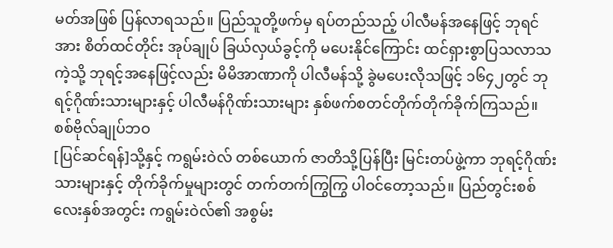မတ်အဖြစ် ပြန်လာရသည်။ ပြည်သူတို့ဖက်မှ ရပ်တည်သည့် ပါလီမန်အနေဖြင့် ဘုရင်အား စိတ်ထင်တိုင်း အုပ်ချုပ် ခြယ်လှယ်ခွင့်ကို မပေးနိုင်ကြောင်း ထင်ရှားစွာပြသလာသကဲ့သို့ ဘုရင့်အနေဖြင့်လည်း မိမိအာဏာကို ပါလီမန်သို့ ခွဲမပေးလိုသဖြင့် ၁၆၄၂တွင် ဘုရင့်ဂိုဏ်းသားများနှင့် ပါလီမန်ဂိုဏ်းသားများ နှစ်ဖက်စတင်တိုက်တိုက်ခိုက်ကြသည်။
စစ်ဗိုလ်ချုပ်ဘဝ
[ပြင်ဆင်ရန်]သို့နှင့် ကရွမ်းဝဲလ် တစ်ယောက် ဇာတိသို့ပြန်ပြီး မြင်းတပ်ဖွဲ့ကာ ဘုရင့်ဂိုဏ်းသားများနှင့် တိုက်ခိုက်မှုများတွင် တက်တက်ကြွကြွ ပါဝင်တော့သည်။ ပြည်တွင်းစစ်လေးနှစ်အတွင်း ကရွမ်းဝဲလ်၏ အစွမ်း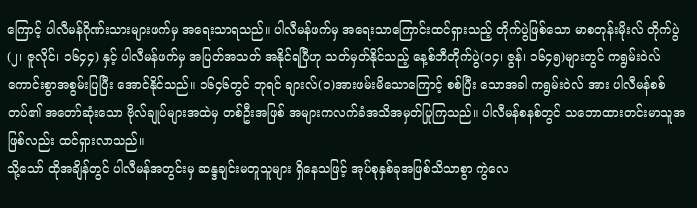ကြောင့် ပါလီမန်ဂိုဏ်းသားများဖက်မှ အရေးသာရသည်။ ပါလီမန်ဖက်မှ အရေးသာကြောင်းထင်ရှားသည့် တိုက်ပွဲဖြစ်သော မာစတုန်းမိုးလ် တိုက်ပွဲ(၂၊ ဇူလိုင်၊ ၁၆၄၄) နှင့် ပါလီမန်ဖက်မှ အပြတ်အသတ် အနိုင်ရပြီဟု သတ်မှတ်နိုင်သည့် နေ့စ်ဘီတိုက်ပွဲ(၁၄၊ ဇွန်၊ ၁၆၄၅)များတွင် ကရွမ်းဝဲလ် ကောင်းစွာအစွမ်းပြပြီး အောင်နိုင်သည်။ ၁၆၄၆တွင် ဘုရင် ချားလ်(၁)အားဖမ်းမိသောကြောင့် စစ်ပြီး သောအခါ ကရွမ်းဝဲလ် အား ပါလီမန်စစ်တပ်၏ အတော်ဆုံးသော ဗိုလ်ချုပ်များအထဲမှ တစ်ဦးအဖြစ် အများကလက်ခံအသိအမှတ်ပြုကြသည်။ ပါလီမန်စနစ်တွင် သဘောထားတင်းမာသူအဖြစ်လည်း ထင်ရှားလာသည်။
သို့သော် ထိုအချိန်တွင် ပါလီမန်အတွင်းမှ ဆန္ဒချင်းမတူသူများ ရှိနေသဖြင့် အုပ်စုနှစ်ခုအဖြစ်သိသာစွာ ကွဲလေ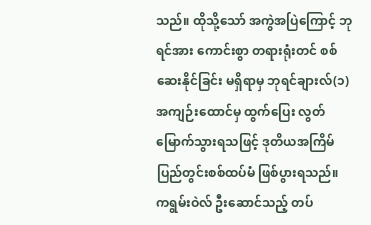သည်။ ထိုသို့သော် အကွဲအပြဲကြောင့် ဘုရင်အား ကောင်းစွာ တရားရုံးတင် စစ်ဆေးနိုင်ခြင်း မရှိရာမှ ဘုရင်ချားလ်(၁) အကျဉ်းထောင်မှ ထွက်ပြေး လွတ်မြောက်သွားရသဖြင့် ဒုတိယအကြိမ် ပြည်တွင်းစစ်ထပ်မံ ဖြစ်ပွားရသည်။ ကရွမ်းဝဲလ် ဦးဆောင်သည့် တပ်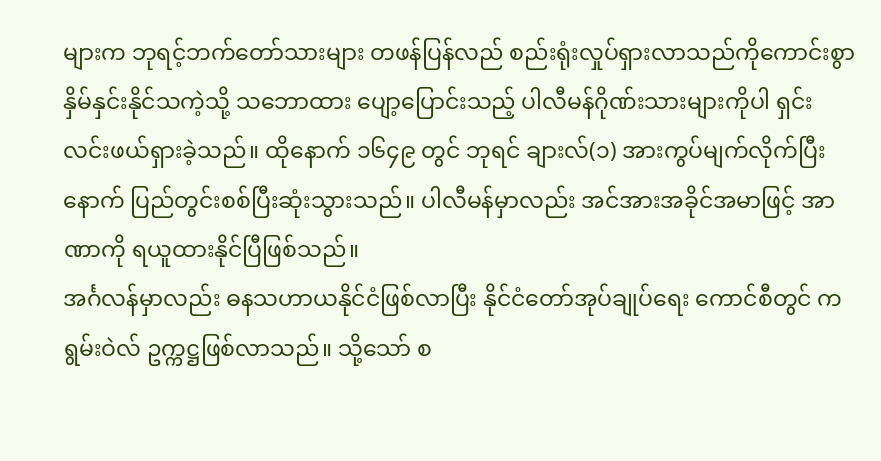များက ဘုရင့်ဘက်တော်သားများ တဖန်ပြန်လည် စည်းရုံးလှုပ်ရှားလာသည်ကိုကောင်းစွာ နှိမ်နှင်းနိုင်သကဲ့သို့ သဘောထား ပျော့ပြောင်းသည့် ပါလီမန်ဂိုဏ်းသားများကိုပါ ရှင်းလင်းဖယ်ရှားခဲ့သည်။ ထိုနောက် ၁၆၄၉ တွင် ဘုရင် ချားလ်(၁) အားကွပ်မျက်လိုက်ပြီးနောက် ပြည်တွင်းစစ်ပြီးဆုံးသွားသည်။ ပါလီမန်မှာလည်း အင်အားအခိုင်အမာဖြင့် အာဏာကို ရယူထားနိုင်ပြီဖြစ်သည်။
အင်္ဂလန်မှာလည်း ဓနသဟာယနိုင်ငံဖြစ်လာပြီး နိုင်ငံတော်အုပ်ချုပ်ရေး ကောင်စီတွင် ကရွမ်းဝဲလ် ဥက္ကဋ္ဌဖြစ်လာသည်။ သို့သော် စ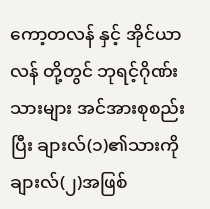ကော့တလန် နှင့် အိုင်ယာလန် တို့တွင် ဘုရင့်ဂိုဏ်းသားများ အင်အားစုစည်းပြီး ချားလ်(၁)၏သားကို ချားလ်(၂)အဖြစ်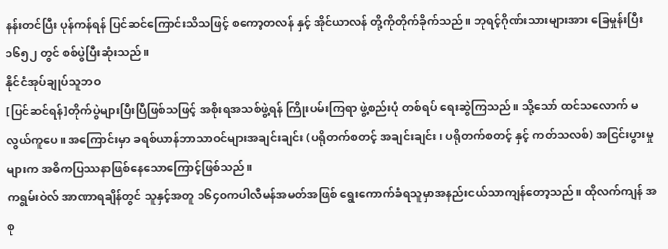နန်းတင်ပြီး ပုန်ကန်ရန် ပြင်ဆင်ကြောင်းသိသဖြင့် စကော့တလန် နှင့် အိုင်ယာလန် တို့ကိုတိုက်ခိုက်သည်။ ဘုရင့်ဂိုဏ်းသားများအား ခြေမှုန်းပြီး ၁၆၅၂ တွင် စစ်ပွဲပြီးဆုံးသည်။
နိုင်ငံအုပ်ချုပ်သူဘဝ
[ပြင်ဆင်ရန်]တိုက်ပွဲများပြီးပြီဖြစ်သဖြင့် အစိုးရအသစ်ဖွဲ့ရန် ကြိုးပမ်းကြရာ ဖွဲ့စည်းပုံ တစ်ရပ် ရေးဆွဲကြသည်။ သို့သော် ထင်သလောက် မလွယ်ကူပေ။ အကြောင်းမှာ ခရစ်ယာန်ဘာသာဝင်များအချင်းချင်း (ပရိုတက်စတင့် အချင်းချင်း၊ ပရိုတက်စတင့် နှင့် ကတ်သလစ်) အငြင်းပွားမှုများက အဓိကပြဿနာဖြစ်နေသောကြောင့်ဖြစ်သည်။
ကရွမ်းဝဲလ် အာဏာရချိန်တွင် သူနှင့်အတူ ၁၆၄၀ကပါလီမန်အမတ်အဖြစ် ရွေးကောက်ခံရသူမှာအနည်းငယ်သာကျန်တော့သည်။ ထိုလက်ကျန် အစု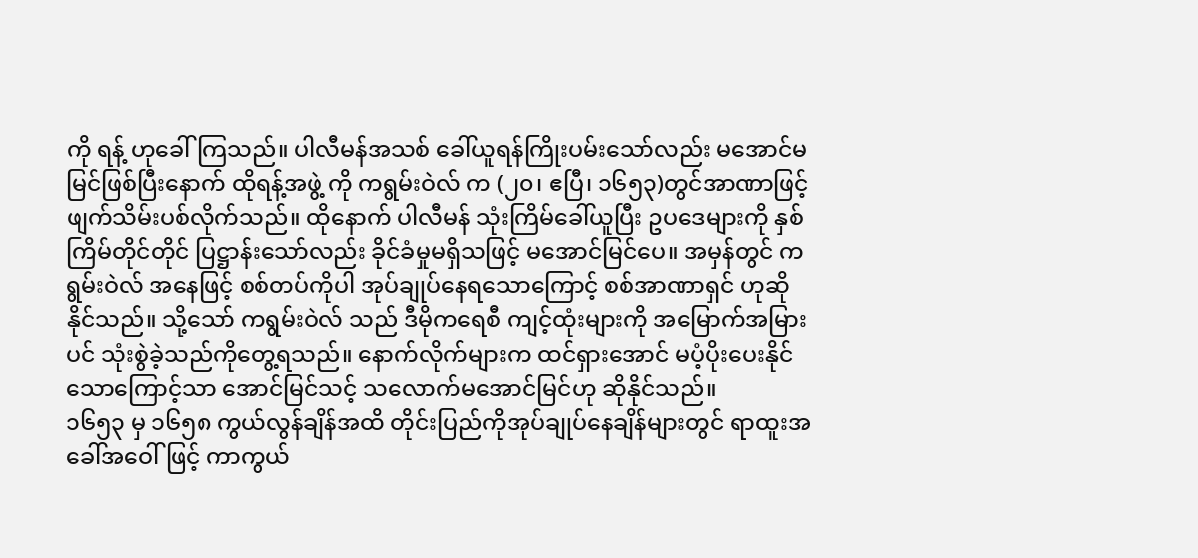ကို ရန့် ဟုခေါ်ကြသည်။ ပါလီမန်အသစ် ခေါ်ယူရန်ကြိုးပမ်းသော်လည်း မအောင်မမြင်ဖြစ်ပြီးနောက် ထိုရန့်အဖွဲ့ ကို ကရွမ်းဝဲလ် က (၂၀၊ ဧပြီ၊ ၁၆၅၃)တွင်အာဏာဖြင့် ဖျက်သိမ်းပစ်လိုက်သည်။ ထိုနောက် ပါလီမန် သုံးကြိမ်ခေါ်ယူပြီး ဥပဒေများကို နှစ်ကြိမ်တိုင်တိုင် ပြဋ္ဌာန်းသော်လည်း ခိုင်ခံမှုမရှိသဖြင့် မအောင်မြင်ပေ။ အမှန်တွင် ကရွမ်းဝဲလ် အနေဖြင့် စစ်တပ်ကိုပါ အုပ်ချုပ်နေရသောကြောင့် စစ်အာဏာရှင် ဟုဆိုနိုင်သည်။ သို့သော် ကရွမ်းဝဲလ် သည် ဒီမိုကရေစီ ကျင့်ထုံးများကို အမြောက်အမြားပင် သုံးစွဲခဲ့သည်ကိုတွေ့ရသည်။ နောက်လိုက်များက ထင်ရှားအောင် မပံ့ပိုးပေးနိုင်သောကြောင့်သာ အောင်မြင်သင့် သလောက်မအောင်မြင်ဟု ဆိုနိုင်သည်။
၁၆၅၃ မှ ၁၆၅၈ ကွယ်လွန်ချိန်အထိ တိုင်းပြည်ကိုအုပ်ချုပ်နေချိန်များတွင် ရာထူးအခေါ်အဝေါ်ဖြင့် ကာကွယ်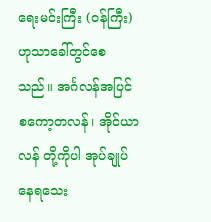ရေးမင်းကြီး (ဝန်ကြီး)ဟုသာခေါ်တွင်စေသည်။ အင်္ဂလန်အပြင် စကော့တလန်၊ အိုင်ယာလန် တို့ကိုပါ အုပ်ချုပ်နေရသေး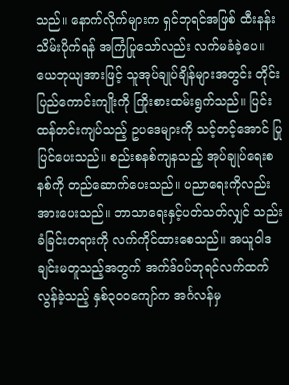သည်။ နောက်လိုက်များက ရှင်ဘုရင်အဖြစ် ထီးနန်းသိမ်းပိုက်ရန် အကြံပြုသော်လည်း လက်မခံခဲ့ပေ။ ယေဘုယျအားဖြင့် သူအုပ်ချုပ်ချိန်များအတွင်း တိုင်းပြည်ကောင်းကျိုးကို ကြိုးစားထမ်းရွက်သည်။ ပြင်းထန်တင်းကျပ်သည့် ဥပဒေများကို သင့်တင့်အောင် ပြုပြင်ပေးသည်။ စည်းစနစ်ကျနသည့် အုပ်ချုပ်ရေးစနစ်ကို တည်ဆောက်ပေးသည်။ ပညာရေးကိုလည်း အားပေးသည်။ ဘာသာရေးနှင့်ပတ်သတ်လျှင် သည်းခံခြင်းတရားကို လက်ကိုင်ထားစေသည်။ အယူဝါဒချင်းမတူသည့်အတွက် အက်ဒ်ဝပ်ဘုရင်လက်ထက် လွန်ခဲ့သည့် နှစ်၃၀၀ကျော်က အင်္ဂလန်မှ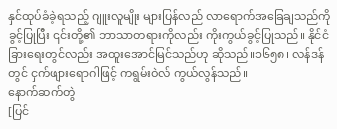နှင်ထုပ်ခံခဲ့ရသည့် ဂျူးလူမျိုး များပြန်လည် လာရောက်အခြေချသည်ကို ခွင့်ပြုပြီး ၎င်းတို့၏ ဘာသာတရားကိုလည်း ကိုးကွယ်ခွင့်ပြုသည်။ နိုင်ငံခြားရေးတွင်လည်း အထူးအောင်မြင်သည်ဟု ဆိုသည်။၁၆၅၈၊ လန်ဒန်တွင် ငှက်ဖျားရောဂါဖြင့် ကရွမ်းဝဲလ် ကွယ်လွန်သည်။
နောက်ဆက်တွဲ
[ပြင်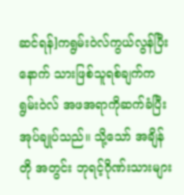ဆင်ရန်]ကရွမ်းဝဲလ်ကွယ်လွန်ပြီးနောက် သားဖြစ်သူရစ်ချက်ကရွမ်းဝဲလ် အဖအရာကိုဆက်ခံပြီးအုပ်ချုပ်သည်။ သို့သော် အချိန်တို အတွင်း ဘုရင့်ဂိုဏ်းသားများ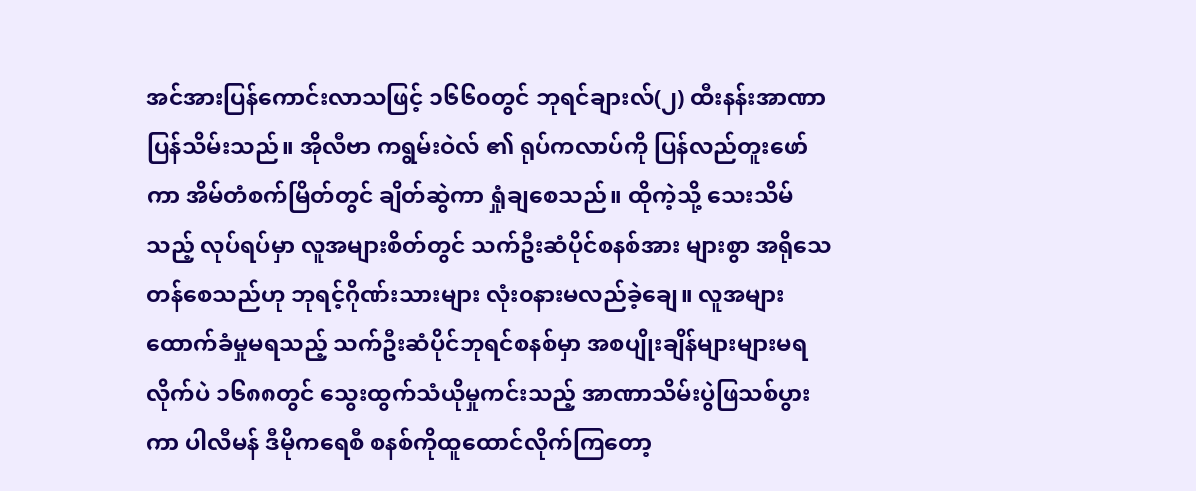အင်အားပြန်ကောင်းလာသဖြင့် ၁၆၆၀တွင် ဘုရင်ချားလ်(၂) ထီးနန်းအာဏာ ပြန်သိမ်းသည်။ အိုလီဗာ ကရွမ်းဝဲလ် ၏ ရုပ်ကလာပ်ကို ပြန်လည်တူးဖော်ကာ အိမ်တံစက်မြိတ်တွင် ချိတ်ဆွဲကာ ရှုံချစေသည်။ ထိုကဲ့သို့ သေးသိမ်သည့် လုပ်ရပ်မှာ လူအများစိတ်တွင် သက်ဦးဆံပိုင်စနစ်အား များစွာ အရိုသေတန်စေသည်ဟု ဘုရင့်ဂိုဏ်းသားများ လုံး၀နားမလည်ခဲ့ချေ။ လူအများထောက်ခံမှုမရသည့် သက်ဦးဆံပိုင်ဘုရင်စနစ်မှာ အစပျိုးချိန်များများမရလိုက်ပဲ ၁၆၈၈တွင် သွေးထွက်သံယိုမှုကင်းသည့် အာဏာသိမ်းပွဲဖြသစ်ပွားကာ ပါလီမန် ဒီမိုကရေစီ စနစ်ကိုထူထောင်လိုက်ကြတော့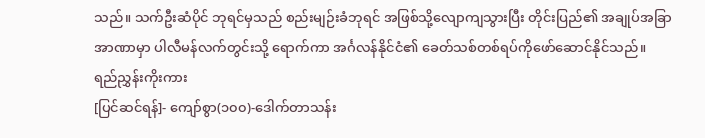သည်။ သက်ဦးဆံပိုင် ဘုရင်မှသည် စည်းမျဉ်းခံဘုရင် အဖြစ်သို့လျောကျသွားပြီး တိုင်းပြည်၏ အချုပ်အခြာအာဏာမှာ ပါလီမန်လက်တွင်းသို့ ရောက်ကာ အင်္ဂလန်နိုင်ငံ၏ ခေတ်သစ်တစ်ရပ်ကိုဖော်ဆောင်နိုင်သည်။
ရည်ညွှန်းကိုးကား
[ပြင်ဆင်ရန်]- ကျော်စွာ(၁၀၀)-ဒေါက်တာသန်း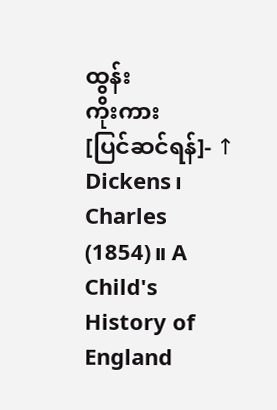ထွန်း
ကိုးကား
[ပြင်ဆင်ရန်]- ↑ Dickens၊ Charles (1854)။ A Child's History of England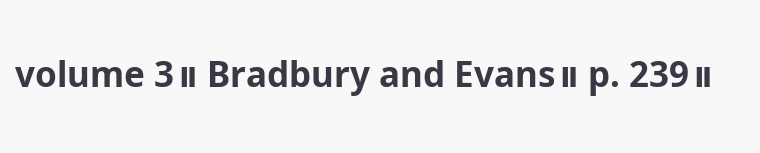volume 3။ Bradbury and Evans။ p. 239။